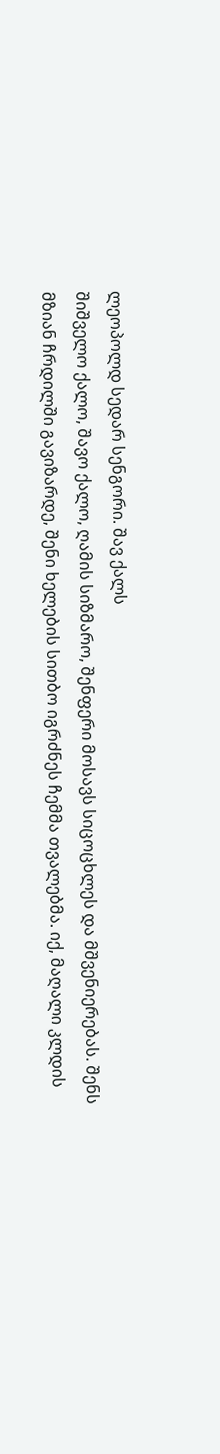ლეოპოლდ სედარ სენგორი. შავ ქალს
შიშველო ქალო, შავო ქალო, ღამის სიზმარო, შენფერი მოსავს სიცოცხლეს და მშვენიერებას. შენს მზიან ჩრდილში გავიზარდე, შენი ხელების სითბო იგრძნეს ჩემმა თვალებმა. იქ, მაღალი კლდის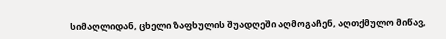სიმაღლიდან, ცხელი ზაფხულის შუადღეში აღმოგაჩენ, აღთქმულო მიწავ,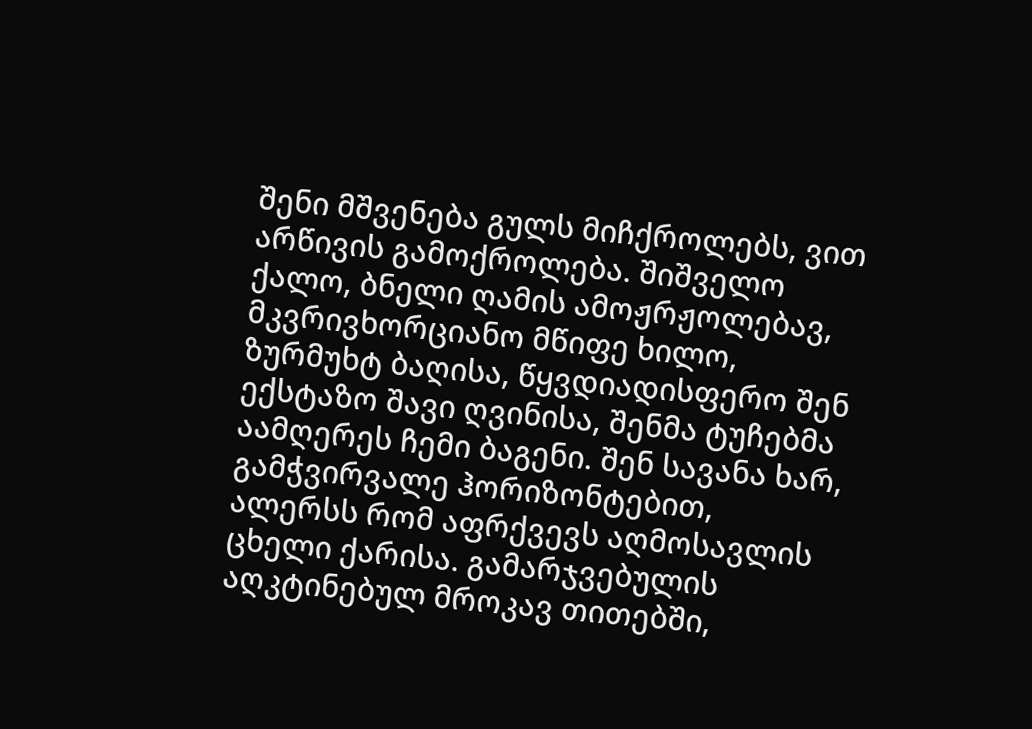შენი მშვენება გულს მიჩქროლებს, ვით არწივის გამოქროლება. შიშველო ქალო, ბნელი ღამის ამოჟრჟოლებავ, მკვრივხორციანო მწიფე ხილო, ზურმუხტ ბაღისა, წყვდიადისფერო შენ ექსტაზო შავი ღვინისა, შენმა ტუჩებმა აამღერეს ჩემი ბაგენი. შენ სავანა ხარ, გამჭვირვალე ჰორიზონტებით, ალერსს რომ აფრქვევს აღმოსავლის ცხელი ქარისა. გამარჯვებულის აღკტინებულ მროკავ თითებში,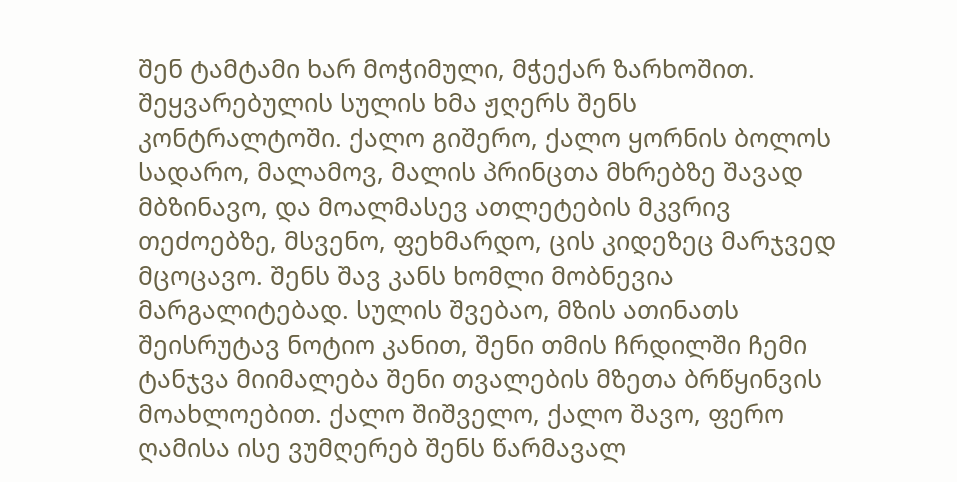შენ ტამტამი ხარ მოჭიმული, მჭექარ ზარხოშით. შეყვარებულის სულის ხმა ჟღერს შენს კონტრალტოში. ქალო გიშერო, ქალო ყორნის ბოლოს სადარო, მალამოვ, მალის პრინცთა მხრებზე შავად მბზინავო, და მოალმასევ ათლეტების მკვრივ თეძოებზე, მსვენო, ფეხმარდო, ცის კიდეზეც მარჯვედ მცოცავო. შენს შავ კანს ხომლი მობნევია მარგალიტებად. სულის შვებაო, მზის ათინათს შეისრუტავ ნოტიო კანით, შენი თმის ჩრდილში ჩემი ტანჯვა მიიმალება შენი თვალების მზეთა ბრწყინვის მოახლოებით. ქალო შიშველო, ქალო შავო, ფერო ღამისა ისე ვუმღერებ შენს წარმავალ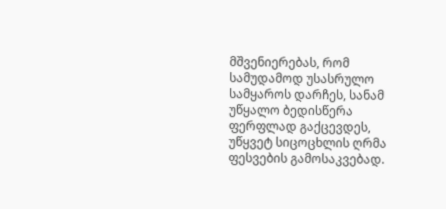მშვენიერებას, რომ სამუდამოდ უსასრულო სამყაროს დარჩეს, სანამ უწყალო ბედისწერა ფერფლად გაქცევდეს, უწყვეტ სიცოცხლის ღრმა ფესვების გამოსაკვებად.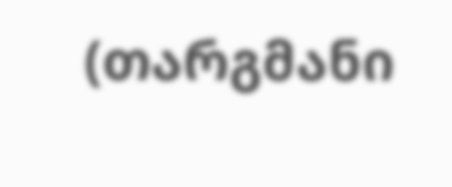(თარგმანი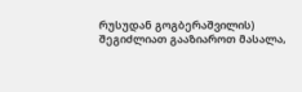რუსუდან გოგბერაშვილის)
შეგიძლიათ გააზიაროთ მასალა,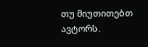თუ მიუთითებთ ავტორს.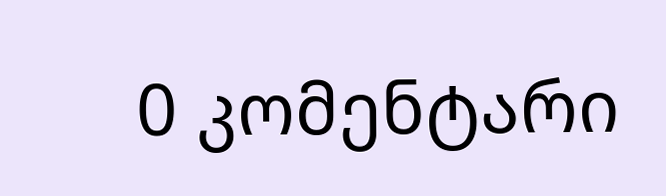0 კომენტარი